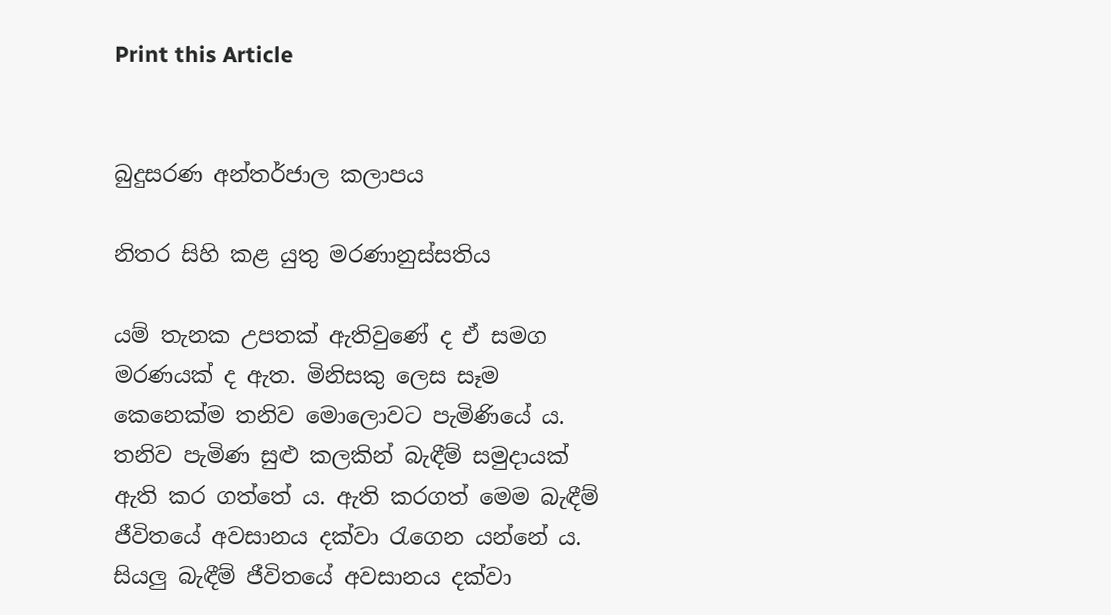Print this Article


බුදුසරණ අන්තර්ජාල කලාපය

නිතර සිහි කළ යුතු මරණානුස්සතිය

යම් තැනක උපතක් ඇතිවුණේ ද ඒ සමග මරණයක් ද ඇත. මිනිසකු ලෙස සෑම කෙනෙක්ම තනිව මොලොවට පැමිණියේ ය. තනිව පැමිණ සුළු කලකින් බැඳීම් සමුදායක් ඇති කර ගත්තේ ය. ඇති කරගත් මෙම බැඳීම් ජීවිතයේ අවසානය දක්වා රැගෙන යන්නේ ය. සියලු බැඳීම් ජීවිතයේ අවසානය දක්වා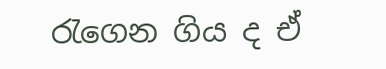රැගෙන ගිය ද ඒ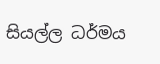සියල්ල ධර්මය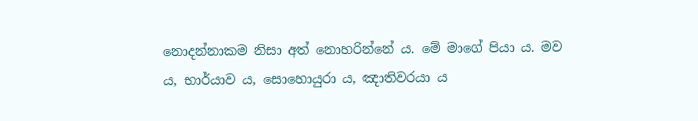නොදන්නාකම නිසා අත් නොහරින්නේ ය. මේ මාගේ පියා ය. මව ය, භාර්යාව ය, සොහොයුරා ය, ඤාතිවරයා ය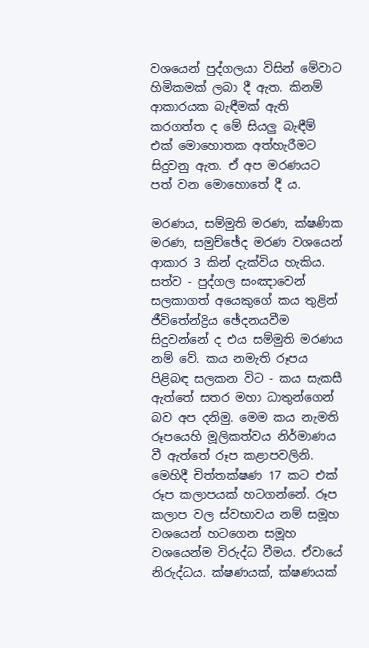වශයෙන් පුද්ගලයා විසින් මේවාට හිමිකමක් ලබා දී ඇත. කිනම් ආකාරයක බැඳීමක් ඇති කරගත්ත ද මේ සියලු බැඳීම් එක් මොහොතක අත්හැරීමට සිදුවනු ඇත. ඒ අප මරණයට පත් වන මොහොතේ දී ය.

මරණය, සම්මුති මරණ, ක්ෂණික මරණ, සමුච්ඡේද මරණ වශයෙන් ආකාර 3 කින් දැක්විය හැකිය. සත්ව - පුද්ගල සංඤාවෙන් සලකාගත් අයෙකුගේ කය තුළින් ජීවිතේන්ද්‍රිය ඡේදනයවීම සිදුවන්නේ ද එය සම්මුති මරණය නම් වේ. කය නමැති රූපය පිළිබඳ සලකන විට - කය සැකසී ඇත්තේ සතර මහා ධාතුන්ගෙන් බව අප දනිමු. මෙම කය නැමති රූපයෙහි මූලිකත්වය නිර්මාණය වී ඇත්තේ රූප කළාපවලිනි. මෙහිදී චිත්තක්ෂණ 17 කට එක් රූප කලාපයක් හටගන්නේ. රූප කලාප වල ස්වභාවය නම් සමූහ වශයෙන් හටගෙන සමූහ වශයෙන්ම විරුද්ධ වීමය. ඒවායේ නිරුද්ධය. ක්ෂණයක්, ක්ෂණයක්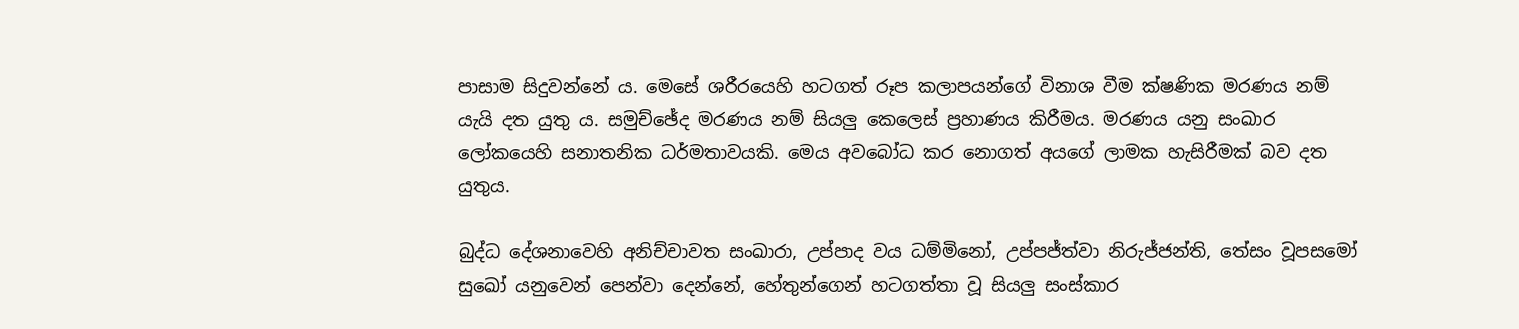පාසාම සිදුවන්නේ ය. මෙසේ ශරීරයෙහි හටගත් රූප කලාපයන්ගේ විනාශ වීම ක්ෂණික මරණය නම් යැයි දත යුතු ය. සමුච්ඡේද මරණය නම් සියලු කෙලෙස් ප්‍රහාණය කිරීමය. මරණය යනු සංඛාර ලෝකයෙහි සනාතනික ධර්මතාවයකි. මෙය අවබෝධ කර නොගත් අයගේ ලාමක හැසිරීමක් බව දත යුතුය.

බුද්ධ දේශනාවෙහි අනිච්චාවත සංඛාරා, උප්පාද වය ධම්මිනෝ, උප්පජ්ත්වා නිරුජ්ජන්ති, තේසං වූපසමෝ සුඛෝ යනුවෙන් පෙන්වා දෙන්නේ, හේතුන්ගෙන් හටගත්තා වූ සියලු සංස්කාර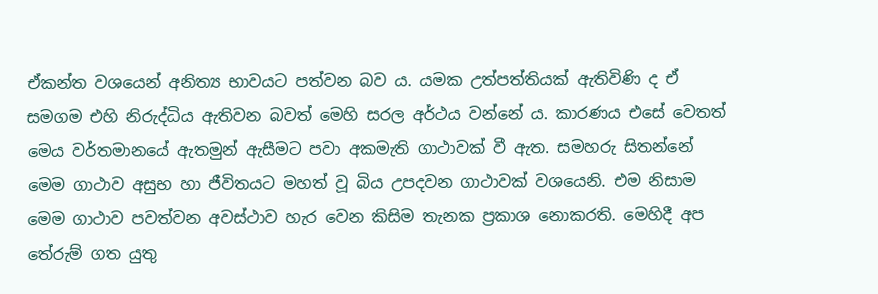ඒකන්ත වශයෙන් අනිත්‍ය භාවයට පත්වන බව ය. යමක උත්පත්තියක් ඇතිවිණි ද ඒ සමගම එහි නිරුද්ධිය ඇතිවන බවත් මෙහි සරල අර්ථය වන්නේ ය. කාරණය එසේ වෙතත් මෙය වර්තමානයේ ඇතමුන් ඇසීමට පවා අකමැති ගාථාවක් වී ඇත. සමහරු සිතන්නේ මෙම ගාථාව අසුභ හා ජීවිතයට මහත් වූ බිය උපදවන ගාථාවක් වශයෙනි. එම නිසාම මෙම ගාථාව පවත්වන අවස්ථාව හැර වෙන කිසිම තැනක ප්‍රකාශ නොකරති. මෙහිදී අප තේරුම් ගත යුතු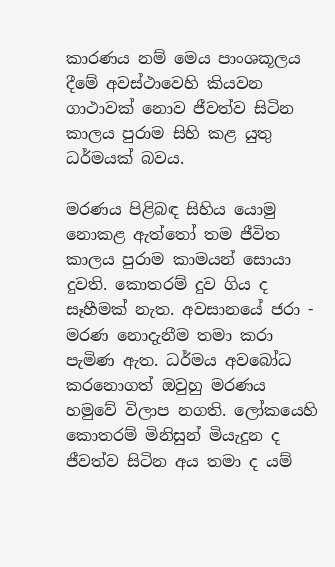කාරණය නම් මෙය පාංශකූලය දීමේ අවස්ථාවෙහි කියවන ගාථාවක් නොව ජීවත්ව සිටින කාලය පුරාම සිහි කළ යුතු ධර්මයක් බවය.

මරණය පිළිබඳ සිහිය යොමු නොකළ ඇත්තෝ තම ජීවිත කාලය පුරාම කාමයන් සොයා දුවති. කොතරම් දුව ගිය ද සෑහීමක් නැත. අවසානයේ ජරා - මරණ නොදැනීම තමා කරා පැමිණ ඇත. ධර්මය අවබෝධ කරනොගත් ඔවුහු මරණය හමුවේ විලාප නගති. ලෝකයෙහි කොතරම් මිනිසුන් මියැදුන ද ජීවත්ව සිටින අය තමා ද යම්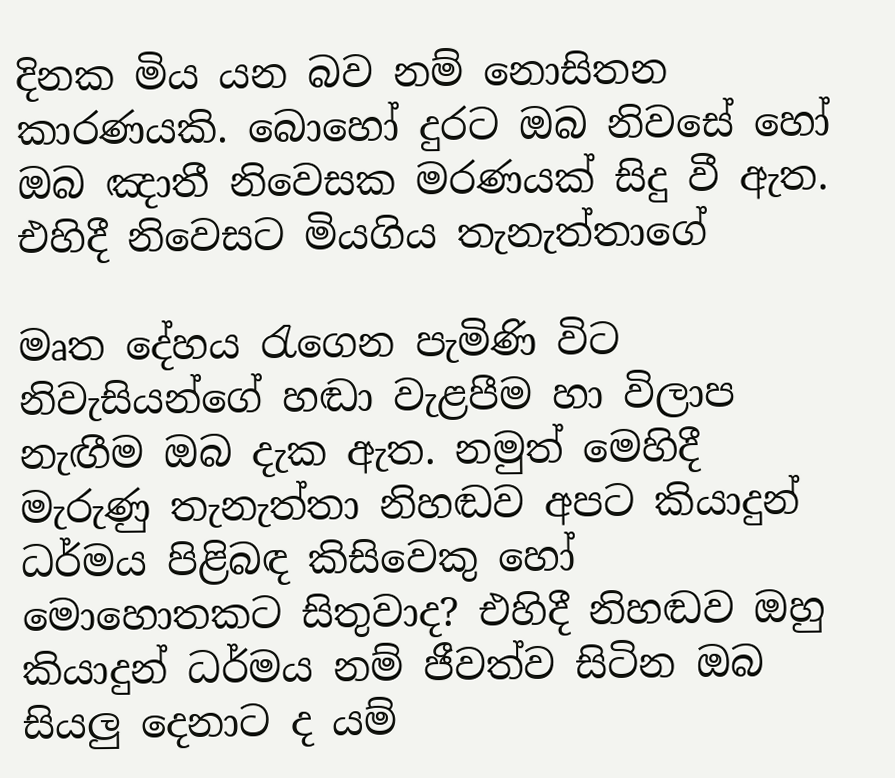දිනක මිය යන බව නම් නොසිතන කාරණයකි. බොහෝ දුරට ඔබ නිවසේ හෝ ඔබ ඤාතී නිවෙසක මරණයක් සිදු වී ඇත. එහිදී නිවෙසට මියගිය තැනැත්තාගේ

මෘත දේහය රැගෙන පැමිණි විට නිවැසියන්ගේ හඬා වැළපීම හා විලාප නැඟීම ඔබ දැක ඇත. නමුත් මෙහිදී මැරුණු තැනැත්තා නිහඬව අපට කියාදුන් ධර්මය පිළිබඳ කිසිවෙකු හෝ මොහොතකට සිතුවාද? එහිදී නිහඬව ඔහු කියාදුන් ධර්මය නම් ජීවත්ව සිටින ඔබ සියලු දෙනාට ද යම්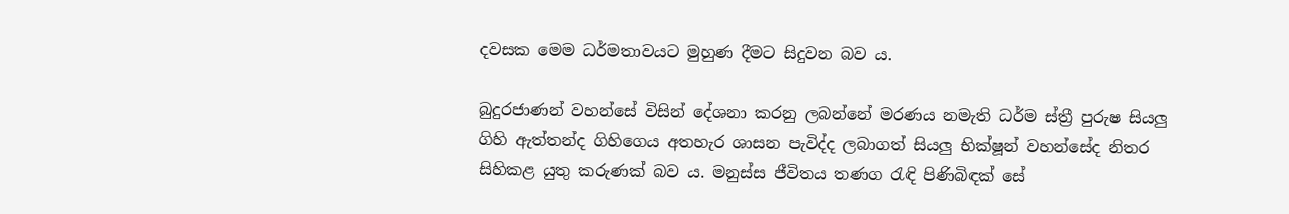දවසක මෙම ධර්මතාවයට මුහුණ දීමට සිදුවන බව ය.

බුදුරජාණන් වහන්සේ විසින් දේශනා කරනු ලබන්නේ මරණය නමැති ධර්ම ස්ත්‍රී පුරුෂ සියලු ගිහි ඇත්තන්ද ගිහිගෙය අතහැර ශාසන පැවිද්ද ලබාගත් සියලු භික්ෂූන් වහන්සේද නිතර සිහිකළ යුතු කරුණක් බව ය. මනුස්ස ජීවිතය තණග රැඳි පිණිබිඳක් සේ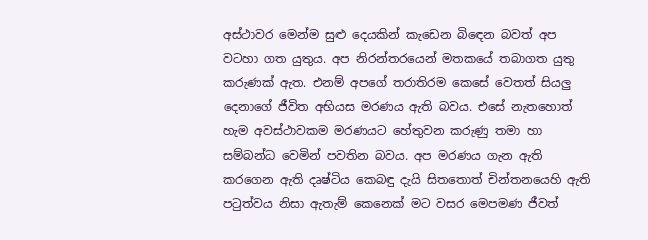අස්ථාවර මෙන්ම සුළු දෙයකින් කැඩෙන බිඳෙන බවත් අප වටහා ගත යුතුය. අප නිරන්තරයෙන් මතකයේ තබාගත යුතු කරුණක් ඇත. එනම් අපගේ තරාතිරම කෙසේ වෙතත් සියලු දෙනාගේ ජීවිත අභියස මරණය ඇති බවය. එසේ නැතහොත් හැම අවස්ථාවකම මරණයට හේතුවන කරුණු තමා හා සම්බන්ධ වෙමින් පවතින බවය. අප මරණය ගැන ඇති කරගෙන ඇති දෘෂ්ටිය කෙබඳු දැයි සිතතොත් චින්තනයෙහි ඇති පටුත්වය නිසා ඇතැම් කෙනෙක් මට වසර මෙපමණ ජීවත්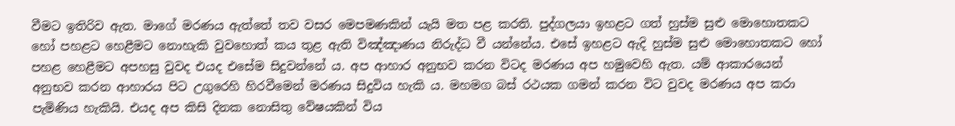වීමට ඉතිරිව ඇත. මාගේ මරණය ඇත්තේ තව වසර මෙපමණකින් යැයි මත පළ කරති. පුද්ගලයා ඉහළට ගත් හුස්ම සුළු මොහොතකට හෝ පහළට හෙළීමට නොහැකි වුවහොත් කය තුළ ඇති විඤ්ඤාණය නිරුද්ධ වී යන්නේය. එසේ ඉහළට ඇදි හුස්ම සුළු මොහොතකට හෝ පහළ හෙළීමට අපහසු වුවද එයද එසේම සිදුවන්නේ ය. අප ආහාර අනුභව කරන විටද මරණය අප හමුවෙහි ඇත. යම් ආකාරයෙන් අනුභව කරන ආහාරය පිට උගුරෙහි හිරවීමෙන් මරණය සිදුවිය හැකි ය. මහමග බස් රථයක ගමන් කරන විට වුවද මරණය අප කරා පැමිණිය හැකියි. එයද අප කිසි දිනක නොසිතු වේෂයකින් විය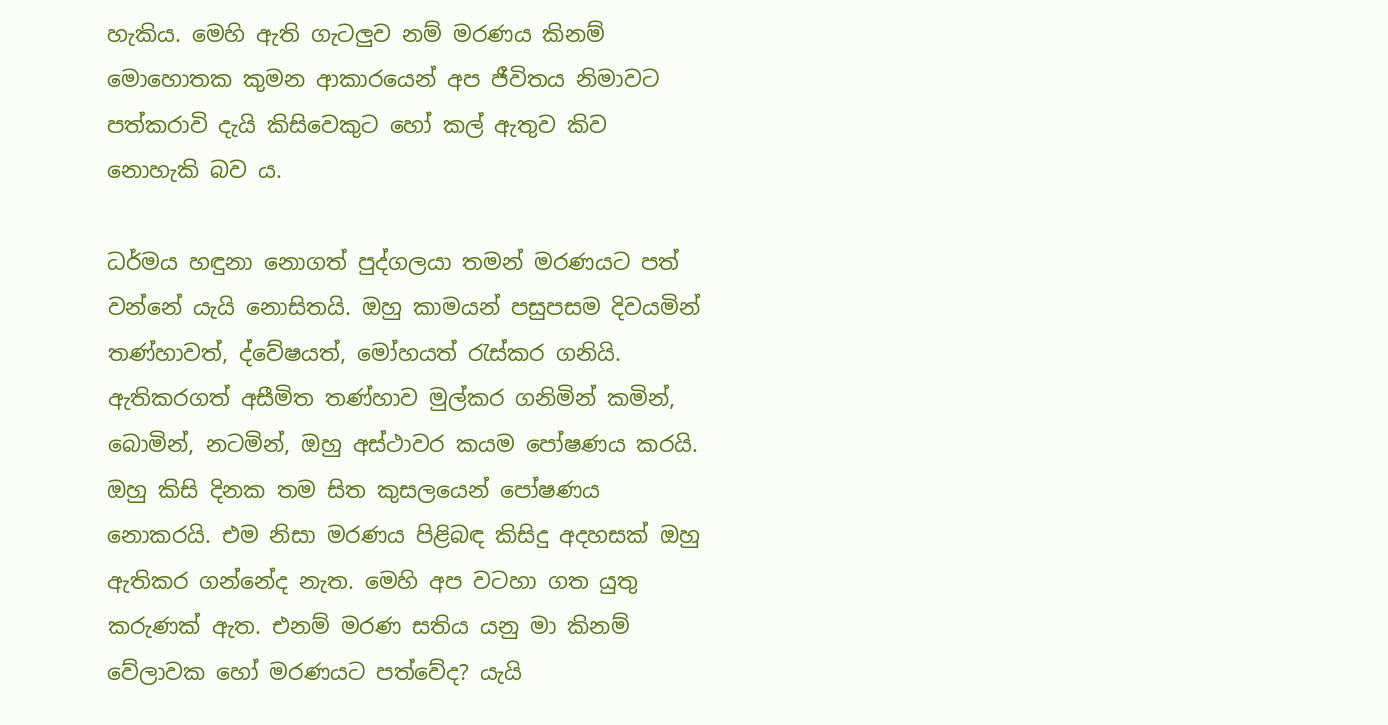හැකිය. මෙහි ඇති ගැටලුව නම් මරණය කිනම් මොහොතක කුමන ආකාරයෙන් අප ජීවිතය නිමාවට පත්කරාවි දැයි කිසිවෙකුට හෝ කල් ඇතුව කිව නොහැකි බව ය.

ධර්මය හඳුනා නොගත් පුද්ගලයා තමන් මරණයට පත් වන්නේ යැයි නොසිතයි. ඔහු කාමයන් පසුපසම දිවයමින් තණ්හාවත්, ද්වේෂයත්, මෝහයත් රැස්කර ගනියි. ඇතිකරගත් අසීමිත තණ්හාව මුල්කර ගනිමින් කමින්, බොමින්, නටමින්, ඔහු අස්ථාවර කයම පෝෂණය කරයි. ඔහු කිසි දිනක තම සිත කුසලයෙන් පෝෂණය නොකරයි. එම නිසා මරණය පිළිබඳ කිසිදු අදහසක් ඔහු ඇතිකර ගන්නේද නැත. මෙහි අප වටහා ගත යුතු කරුණක් ඇත. එනම් මරණ සතිය යනු මා කිනම් වේලාවක හෝ මරණයට පත්වේද? යැයි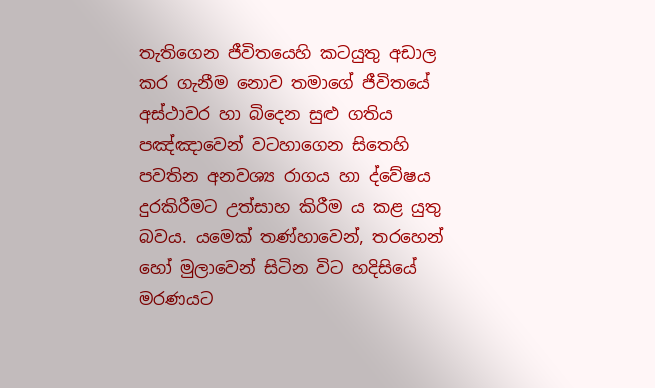තැතිගෙන ජීවිතයෙහි කටයුතු අඩාල කර ගැනීම නොව තමාගේ ජීවිතයේ අස්ථාවර හා බිදෙන සුළු ගතිය පඤ්ඤාවෙන් වටහාගෙන සිතෙහි පවතින අනවශ්‍ය රාගය හා ද්වේෂය දුරකිරීමට උත්සාහ කිරීම ය කළ යුතු බවය. යමෙක් තණ්හාවෙන්, තරහෙන් හෝ මුලාවෙන් සිටින විට හදිසියේ මරණයට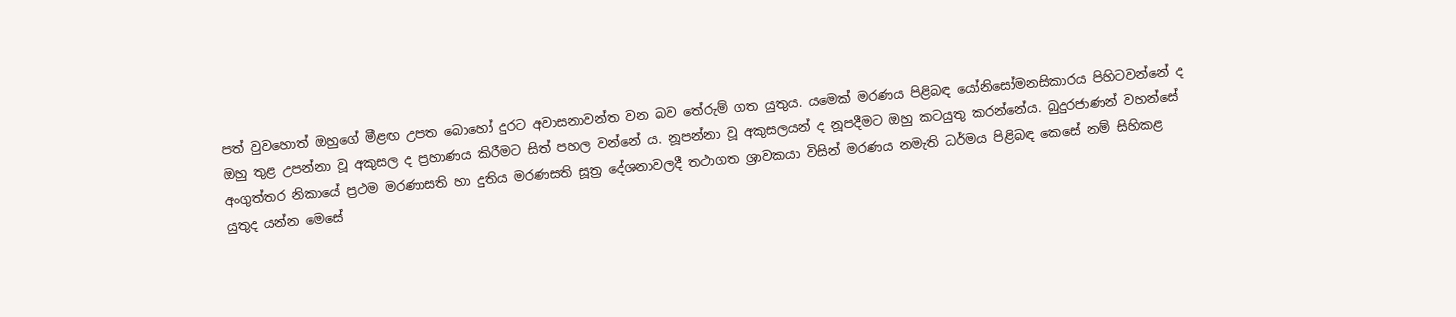පත් වුවහොත් ඔහුගේ මීළඟ උපත බොහෝ දුරට අවාසනාවන්ත වන බව තේරුම් ගත යුතුය. යමෙක් මරණය පිළිබඳ යෝනිසෝමනසිකාරය පිහිටවන්නේ ද ඔහු තුළ උපන්නා වූ අකුසල ද ප්‍රහාණය කිරීමට සිත් පහල වන්නේ ය. නූපන්නා වූ අකුසලයන් ද නූපදීමට ඔහු කටයුතු කරන්නේය. බුදුරජාණන් වහන්සේ අංගුත්තර නිකායේ ප්‍රථම මරණාසති හා දුතිය මරණසති සූත්‍ර දේශනාවලදී තථාගත ශ්‍රාවකයා විසින් මරණය නමැති ධර්මය පිළිබඳ කෙසේ නම් සිහිකළ යුතුද යන්න මෙසේ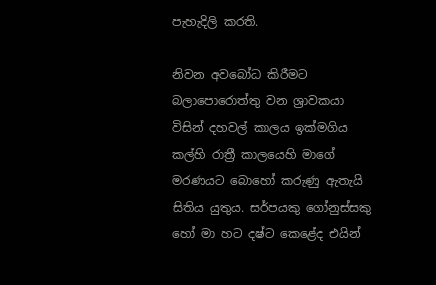පැහැදිලි කරති.

නිවන අවබෝධ කිරීමට බලාපොරොත්තු වන ශ්‍රාවකයා විසින් දහවල් කාලය ඉක්මගිය කල්හි රාත්‍රී කාලයෙහි මාගේ මරණයට බොහෝ කරුණු ඇතැයි සිතිය යුතුය. සර්පයකු ගෝනුස්සකු හෝ මා හට දෂ්ට කෙළේද එයින්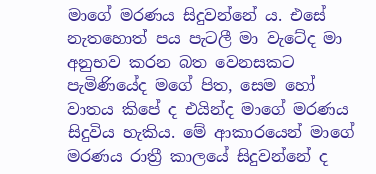මාගේ මරණය සිදුවන්නේ ය. එසේ නැතහොත් පය පැටලී මා වැටේද මා අනුභව කරන බත වෙනසකට පැමිණියේද මගේ පිත, සෙම හෝ වාතය කිපේ ද එයින්ද මාගේ මරණය සිදුවිය හැකිය. මේ ආකාරයෙන් මාගේ මරණය රාත්‍රී කාලයේ සිදුවන්නේ ද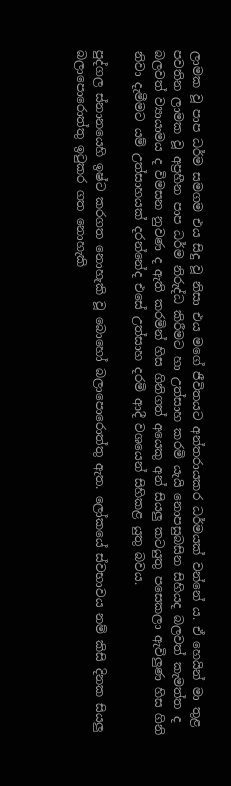ලාමක වූ පාප ධර්ම සමගම එය සිදු වූ නිසා එය මගේ ජීවිතයට අන්තරායකර ධර්මයක් වන්නේ ය. ඒ හෙයින් මා තුළ පවතින ලාමක වූ අප්‍රහීන පාප ධර්ම නිරුද්ධ කිරීමට හා උත්සාහ කරමි යැයි නොපසුබසින සිහියද බලවත් කැමත්ත ද බලවත් ව්‍යායාමය ද විමසන නුවණ ද ඇති කරමින් හිස ගිනිගත් අයෙකු අන් සියලු කටයුතු පසෙකලා ඇවිලුණ හිස ගිනි නිවා දැමීමට යම් උත්සාහයක් දරන්නේද එසේ උත්සාහ දරමි ආදී වශයෙන් සිහිකළ යුතු බවය.

පුද්ගල ස්නානයෙහි ඉෂ්ට කරගත නොහැකි වූ බොහෝ බලාපොරොත්තු ඇත. ලෝකයේ ස්වභාවය නම් කිසි දිනක සියලු බලාපොරොත්තු ඉටුකර ගත නොහැකි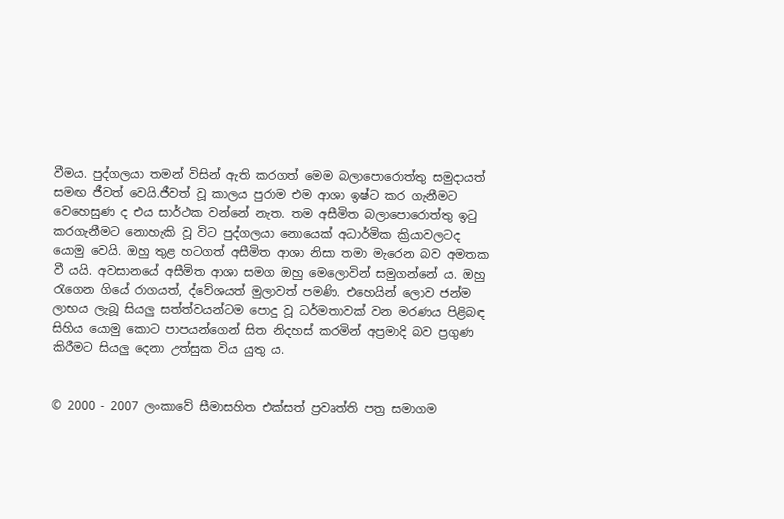වීමය. පුද්ගලයා තමන් විසින් ඇති කරගත් මෙම බලාපොරොත්තු සමුදායත් සමඟ ජීවත් වෙයි.ජීවත් වූ කාලය පුරාම එම ආශා ඉෂ්ට කර ගැනීමට වෙහෙසුණ ද එය සාර්ථක වන්නේ නැත. තම අසීමිත බලාපොරොත්තු ඉටු කරගැනීමට නොහැකි වූ විට පුද්ගලයා නොයෙක් අධාර්මික ක්‍රියාවලටද යොමු වෙයි. ඔහු තුළ හටගත් අසීමිත ආශා නිසා තමා මැරෙන බව අමතක වී යයි. අවසානයේ අසීමිත ආශා සමග ඔහු මෙලොවින් සමුගන්නේ ය. ඔහු රැගෙන ගියේ රාගයත්, ද්වේශයත් මුලාවත් පමණි. එහෙයින් ලොව ජන්ම ලාභය ලැබූ සියලු සත්ත්වයන්ටම පොදු වූ ධර්මතාවක් වන මරණය පිළිබඳ සිහිය යොමු කොට පාපයන්ගෙන් සිත නිදහස් කරමින් අප්‍රමාදි බව ප්‍රගුණ කිරීමට සියලු දෙනා උත්සුක විය යුතු ය.


© 2000 - 2007 ලංකාවේ සීමාසහිත එක්සත් ප්‍රවෘත්ති පත්‍ර සමාගම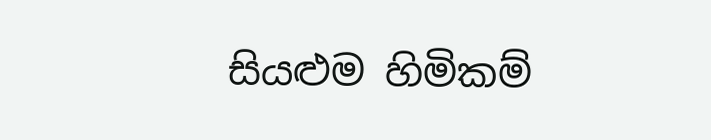සියළුම හිමිකම්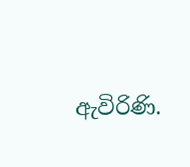ඇවිරිණි.